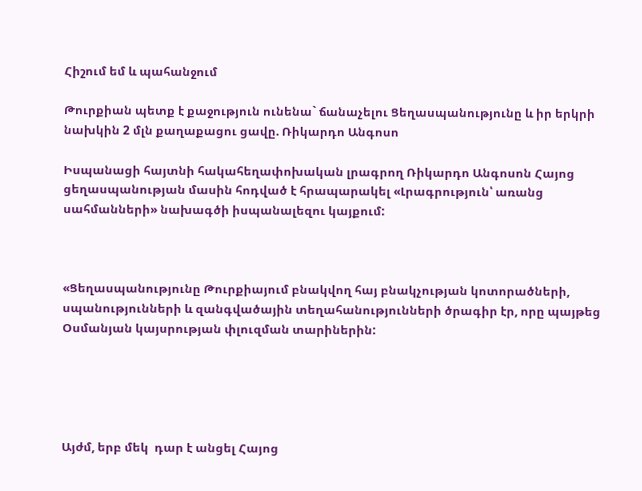Հիշում եմ և պահանջում

Թուրքիան պետք է քաջություն ունենա` ճանաչելու Ցեղասպանությունը և իր երկրի նախկին 2 մլն քաղաքացու ցավը. Ռիկարդո Անգոսո

Իսպանացի հայտնի հակահեղափոխական լրագրող Ռիկարդո Անգոսոն Հայոց ցեղասպանության մասին հոդված է հրապարակել «Լրագրություն՝ առանց սահմանների» նախագծի իսպանալեզու կայքում:



«Ցեղասպանությունը Թուրքիայում բնակվող հայ բնակչության կոտորածների, սպանությունների և զանգվածային տեղահանությունների ծրագիր էր, որը պայթեց Օսմանյան կայսրության փլուզման տարիներին:





Այժմ, երբ մեկ  դար է անցել Հայոց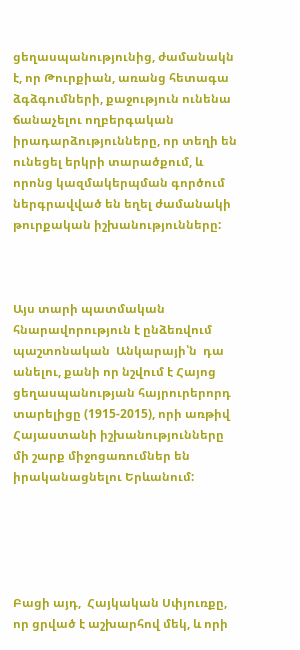ցեղասպանությունից, ժամանակն է, որ Թուրքիան, առանց հետագա ձգձգումների, քաջություն ունենա ճանաչելու ողբերգական  իրադարձությունները, որ տեղի են ունեցել երկրի տարածքում, և որոնց կազմակերպման գործում ներգրավված են եղել ժամանակի թուրքական իշխանությունները:



Այս տարի պատմական հնարավորություն է ընձեռվում պաշտոնական  Անկարայի՝ն  դա անելու, քանի որ նշվում է Հայոց ցեղասպանության հայրուրերորդ տարելիցը (1915-2015), որի առթիվ Հայաստանի իշխանությունները մի շարք միջոցառումներ են իրականացնելու Երևանում:





Բացի այդ,  Հայկական Սփյուռքը, որ ցրված է աշխարհով մեկ, և որի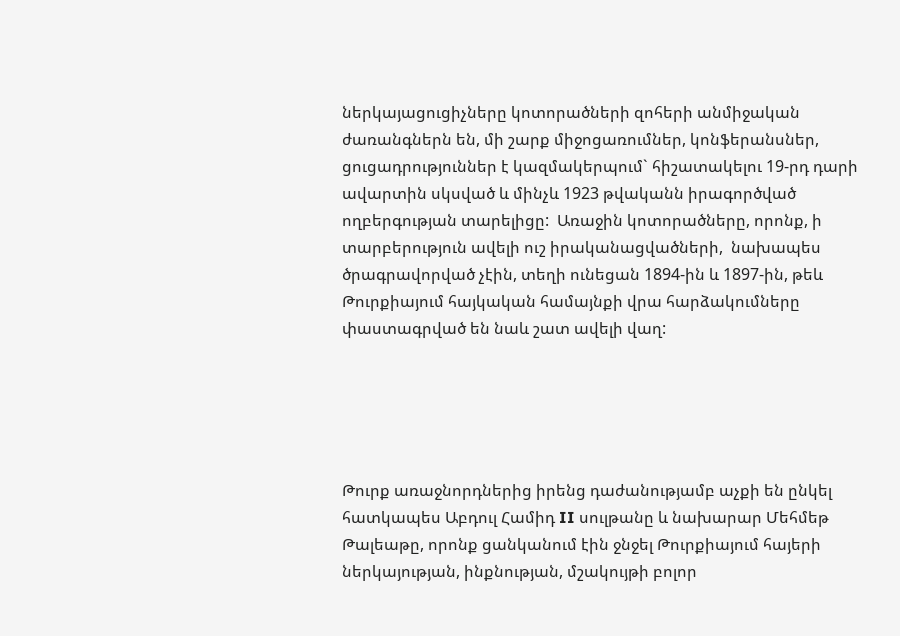ներկայացուցիչները կոտորածների զոհերի անմիջական ժառանգներն են, մի շարք միջոցառումներ, կոնֆերանսներ, ցուցադրություններ է կազմակերպում` հիշատակելու 19-րդ դարի ավարտին սկսված և մինչև 1923 թվականն իրագործված ողբերգության տարելիցը:  Առաջին կոտորածները, որոնք, ի տարբերություն ավելի ուշ իրականացվածների,  նախապես ծրագրավորված չէին, տեղի ունեցան 1894-ին և 1897-ին, թեև Թուրքիայում հայկական համայնքի վրա հարձակումները փաստագրված են նաև շատ ավելի վաղ:





Թուրք առաջնորդներից իրենց դաժանությամբ աչքի են ընկել հատկապես Աբդուլ Համիդ II սուլթանը և նախարար Մեհմեթ Թալեաթը, որոնք ցանկանում էին ջնջել Թուրքիայում հայերի ներկայության, ինքնության, մշակույթի բոլոր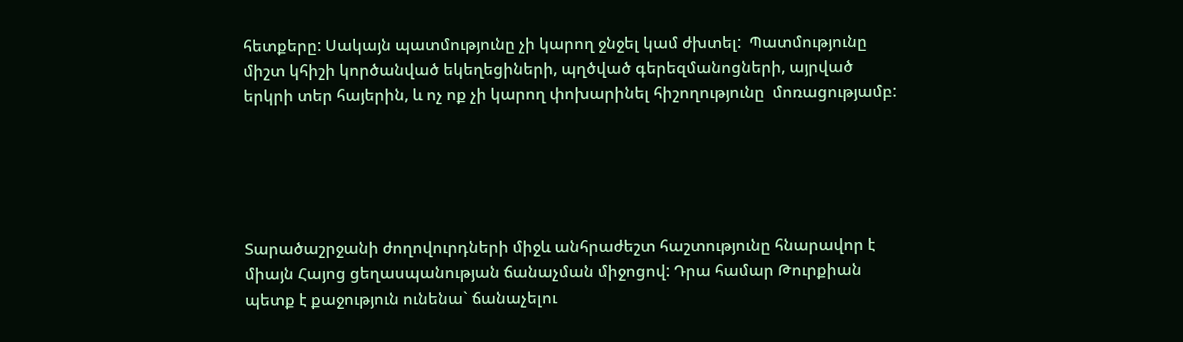հետքերը: Սակայն պատմությունը չի կարող ջնջել կամ ժխտել:  Պատմությունը միշտ կհիշի կործանված եկեղեցիների, պղծված գերեզմանոցների, այրված երկրի տեր հայերին, և ոչ ոք չի կարող փոխարինել հիշողությունը  մոռացությամբ:





Տարածաշրջանի ժողովուրդների միջև անհրաժեշտ հաշտությունը հնարավոր է միայն Հայոց ցեղասպանության ճանաչման միջոցով: Դրա համար Թուրքիան պետք է քաջություն ունենա` ճանաչելու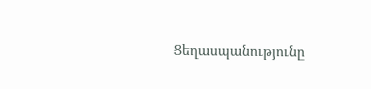Ցեղասպանությունը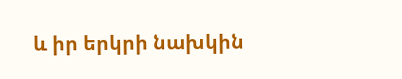և իր երկրի նախկին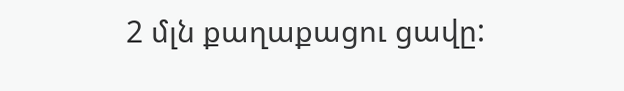2 մլն քաղաքացու ցավը: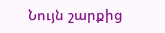Նույն շարքից